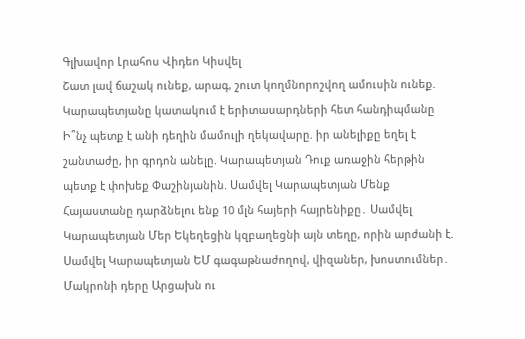Գլխավոր Լրահոս Վիդեո Կիսվել
Շատ լավ ճաշակ ունեք, արագ, շուտ կողմնորոշվող ամուսին ունեք. Կարապետյանը կատակում է երիտասարդների հետ հանդիպմանը Ի՞նչ պետք է անի դեղին մամուլի ղեկավարը. իր անելիքը եղել է շանտաժը, իր գրդոն անելը. Կարապետյան Դուք առաջին հերթին պետք է փոխեք Փաշինյանին. Սամվել Կարապետյան Մենք Հայաստանը դարձնելու ենք 10 մլն հայերի հայրենիքը․ Սամվել Կարապետյան Մեր Եկեղեցին կզբաղեցնի այն տեղը, որին արժանի է. Սամվել Կարապետյան ԵՄ գագաթնաժողով, վիզաներ, խոստումներ․ Մակրոնի դերը Արցախն ու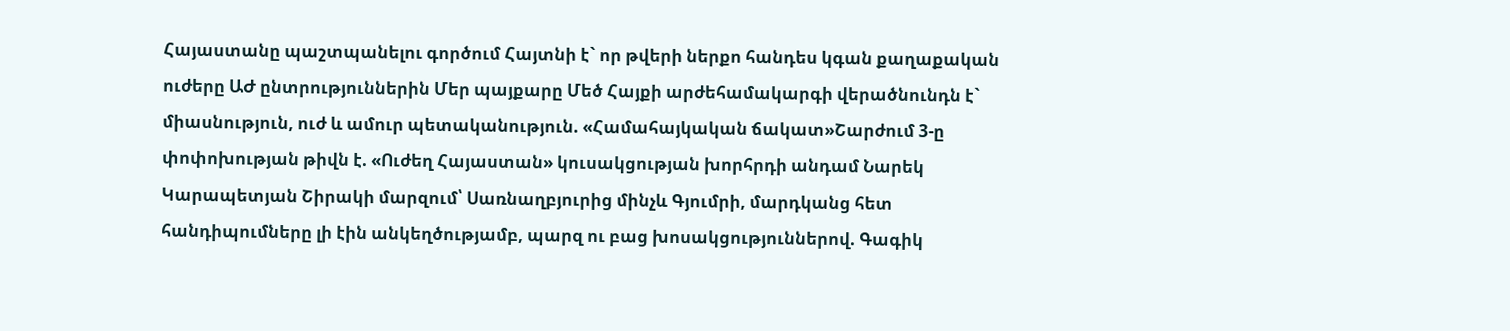Հայաստանը պաշտպանելու գործում Հայտնի է` որ թվերի ներքո հանդես կգան քաղաքական ուժերը ԱԺ ընտրություններին Մեր պայքարը Մեծ Հայքի արժեհամակարգի վերածնունդն է` միասնություն, ուժ և ամուր պետականություն. «Համահայկական ճակատ»Շարժում 3-ը փոփոխության թիվն է. «Ուժեղ Հայաստան» կուսակցության խորհրդի անդամ Նարեկ Կարապետյան Շիրակի մարզում՝ Սառնաղբյուրից մինչև Գյումրի, մարդկանց հետ հանդիպումները լի էին անկեղծությամբ, պարզ ու բաց խոսակցություններով. Գագիկ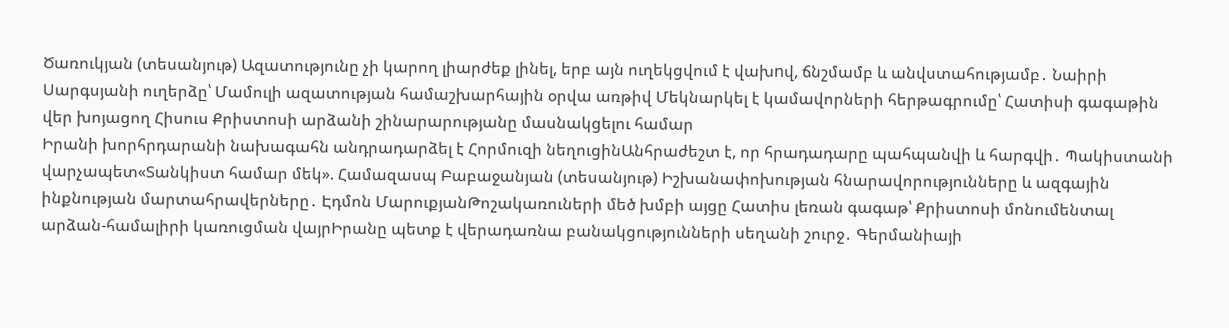Ծառուկյան (տեսանյութ) Ազատությունը չի կարող լիարժեք լինել, երբ այն ուղեկցվում է վախnվ, ճնշմամբ և անվստահությամբ․ Նաիրի Սարգսյանի ուղերձը՝ Մամուլի ազատության համաշխարհային օրվա առթիվ Մեկնարկել է կամավորների հերթագրումը՝ Հատիսի գագաթին վեր խոյացող Հիսուս Քրիստոսի արձանի շինարարությանը մասնակցելու համար
Իրանի խորհրդարանի նախագահն անդրադարձել է Հորմուզի նեղուցինԱնհրաժեշտ է, որ հրադադարը պահպանվի և հարգվի․ Պակիստանի վարչապետ«Տանկիստ համար մեկ». Համազասպ Բաբաջանյան (տեսանյութ) Իշխանափոխության հնարավորությունները և ազգային ինքնության մարտահրավերները․ Էդմոն ՄարուքյանԹոշակառուների մեծ խմբի այցը Հատիս լեռան գագաթ՝ Քրիստոսի մոնումենտալ արձան-համալիրի կառուցման վայրԻրանը պետք է վերադառնա բանակցությունների սեղանի շուրջ․ Գերմանիայի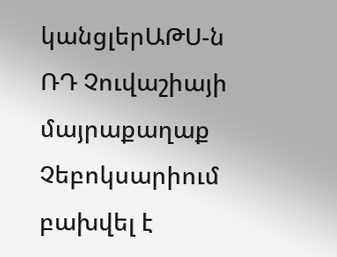կանցլերԱԹՍ-ն ՌԴ Չուվաշիայի մայրաքաղաք Չեբոկսարիում բախվել է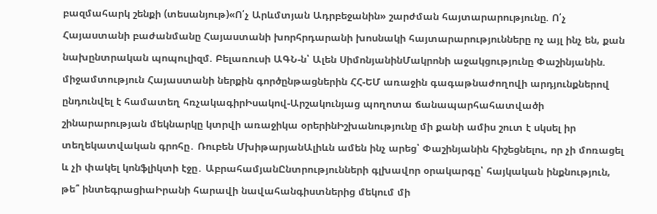բազմահարկ շենքի (տեսանյութ)«Ո՛չ Արևմտյան Ադրբեջանին» շարժման հայտարարությունը. Ո՛չ Հայաստանի բաժանմանը Հայաստանի խորհրդարանի խոսնակի հայտարարությունները ոչ այլ ինչ են, քան նախընտրական պոպուլիզմ. Բելառուսի ԱԳՆ-ն՝ Ալեն ՍիմոնյանինՄակրոնի աջակցությունը Փաշինյանին. միջամտություն Հայաստանի ներքին գործընթացներին ՀՀ-ԵՄ առաջին գագաթնաժողովի արդյունքներով ընդունվել է համատեղ հռչակագիրԻսակով-Արշակունյաց պողոտա ճանապարհահատվածի շինարարության մեկնարկը կտրվի առաջիկա օրերինԻշխանությունը մի քանի ամիս շուտ է սկսել իր տեղեկատվական գրոհը․ Ռուբեն ՄխիթարյանԱլիևն ամեն ինչ արեց՝ Փաշինյանին հիշեցնելու, որ չի մոռացել և չի փակել կոնֆլիկտի էջը․ ԱբրահամյանԸնտրությունների գլխավոր օրակարգը՝ հայկական ինքնություն, թե՞ ինտեգրացիաԻրանի հարավի նավահանգիստներից մեկում մի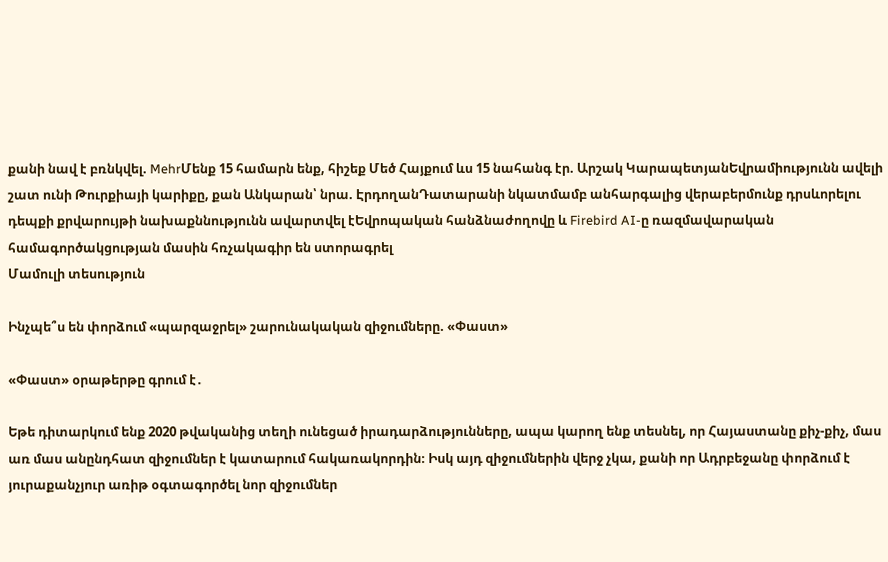քանի նավ է բռնկվել. MehrՄենք 15 համարն ենք, հիշեք Մեծ Հայքում ևս 15 նահանգ էր. Արշակ ԿարապետյանԵվրամիությունն ավելի շատ ունի Թուրքիայի կարիքը, քան Անկարան՝ նրա. ԷրդողանԴատարանի նկատմամբ անհարգալից վերաբերմունք դրսևորելու դեպքի քրվարույթի նախաքննությունն ավարտվել էԵվրոպական հանձնաժողովը և Firebird AI-ը ռազմավարական համագործակցության մասին հռչակագիր են ստորագրել
Մամուլի տեսություն

Ինչպե՞ս են փորձում «պարզաջրել» շարունակական զիջումները. «Փաստ»

«Փաստ» օրաթերթը գրում է․

Եթե դիտարկում ենք 2020 թվականից տեղի ունեցած իրադարձությունները, ապա կարող ենք տեսնել, որ Հայաստանը քիչ-քիչ, մաս առ մաս անընդհատ զիջումներ է կատարում հակառակորդին։ Իսկ այդ զիջումներին վերջ չկա, քանի որ Ադրբեջանը փորձում է յուրաքանչյուր առիթ օգտագործել նոր զիջումներ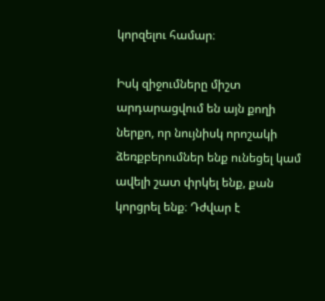կորզելու համար։

Իսկ զիջումները միշտ արդարացվում են այն քողի ներքո, որ նույնիսկ որոշակի ձեռքբերումներ ենք ունեցել կամ ավելի շատ փրկել ենք, քան կորցրել ենք։ Դժվար է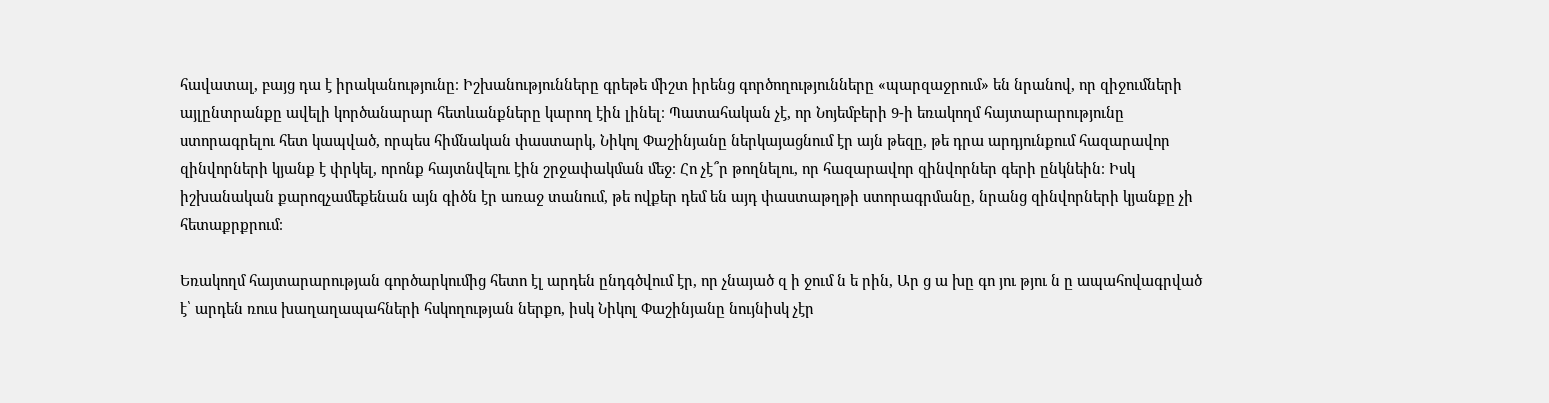հավատալ, բայց դա է իրականությունը։ Իշխանությունները գրեթե միշտ իրենց գործողությունները «պարզաջրում» են նրանով, որ զիջումների այլընտրանքը ավելի կործանարար հետևանքները կարող էին լինել։ Պատահական չէ, որ Նոյեմբերի 9-ի եռակողմ հայտարարությունը ստորագրելու հետ կապված, որպես հիմնական փաստարկ, Նիկոլ Փաշինյանը ներկայացնում էր այն թեզը, թե դրա արդյունքում հազարավոր զինվորների կյանք է փրկել, որոնք հայտնվելու էին շրջափակման մեջ։ Հո չէ՞ր թողնելու, որ հազարավոր զինվորներ գերի ընկնեին։ Իսկ իշխանական քարոզչամեքենան այն գիծն էր առաջ տանում, թե ովքեր դեմ են այդ փաստաթղթի ստորագրմանը, նրանց զինվորների կյանքը չի հետաքրքրում։

Եռակողմ հայտարարության գործարկումից հետո էլ արդեն ընդգծվում էր, որ չնայած զ ի ջում ն ե րին, Ար ց ա խը գո յու թյու ն ը ապահովագրված է՝ արդեն ռուս խաղաղապահների հսկողության ներքո, իսկ Նիկոլ Փաշինյանը նույնիսկ չէր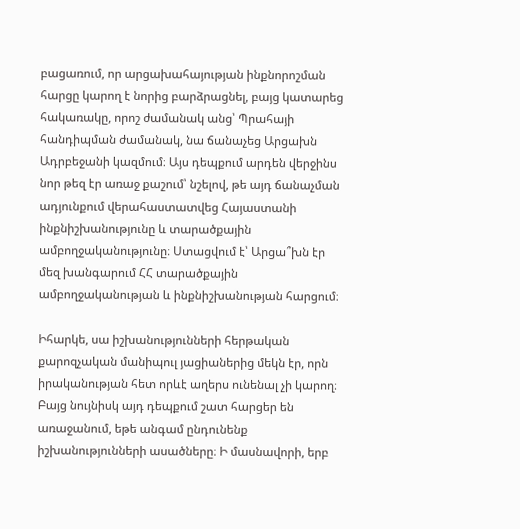բացառում, որ արցախահայության ինքնորոշման հարցը կարող է նորից բարձրացնել, բայց կատարեց հակառակը, որոշ ժամանակ անց՝ Պրահայի հանդիպման ժամանակ, նա ճանաչեց Արցախն Ադրբեջանի կազմում։ Այս դեպքում արդեն վերջինս նոր թեզ էր առաջ քաշում՝ նշելով, թե այդ ճանաչման ադյունքում վերահաստատվեց Հայաստանի ինքնիշխանությունը և տարածքային ամբողջականությունը։ Ստացվում է՝ Արցա՞խն էր մեզ խանգարում ՀՀ տարածքային ամբողջականության և ինքնիշխանության հարցում։

Իհարկե, սա իշխանությունների հերթական քարոզչական մանիպուլ յացիաներից մեկն էր, որն իրականության հետ որևէ աղերս ունենալ չի կարող։ Բայց նույնիսկ այդ դեպքում շատ հարցեր են առաջանում, եթե անգամ ընդունենք իշխանությունների ասածները։ Ի մասնավորի, երբ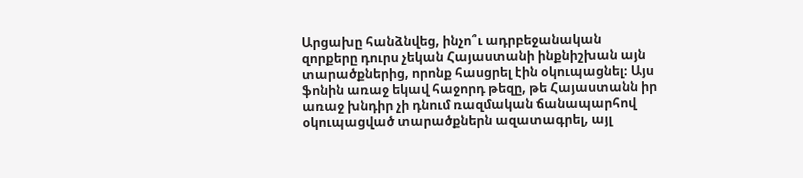Արցախը հանձնվեց, ինչո՞ւ ադրբեջանական զորքերը դուրս չեկան Հայաստանի ինքնիշխան այն տարածքներից, որոնք հասցրել էին օկուպացնել։ Այս ֆոնին առաջ եկավ հաջորդ թեզը, թե Հայաստանն իր առաջ խնդիր չի դնում ռազմական ճանապարհով օկուպացված տարածքներն ազատագրել, այլ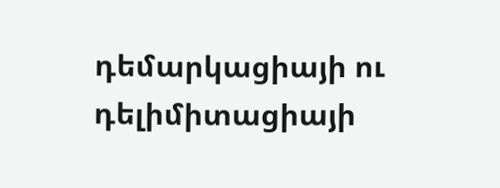դեմարկացիայի ու դելիմիտացիայի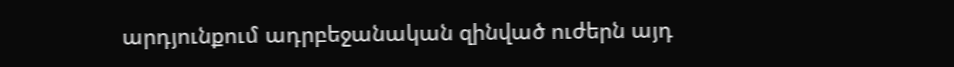արդյունքում ադրբեջանական զինված ուժերն այդ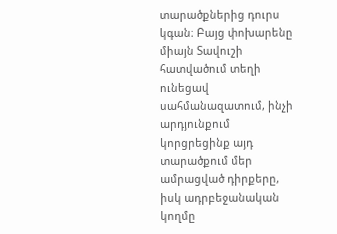տարածքներից դուրս կգան։ Բայց փոխարենը միայն Տավուշի հատվածում տեղի ունեցավ սահմանազատում, ինչի արդյունքում կորցրեցինք այդ տարածքում մեր ամրացված դիրքերը, իսկ ադրբեջանական կողմը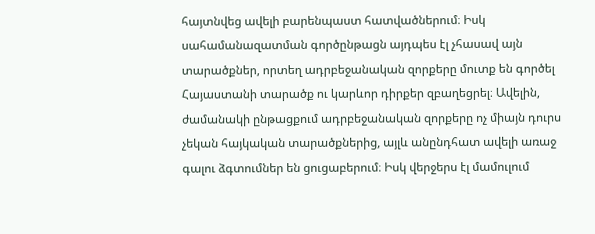հայտնվեց ավելի բարենպաստ հատվածներում։ Իսկ սահամանազատման գործընթացն այդպես էլ չհասավ այն տարածքներ, որտեղ ադրբեջանական զորքերը մուտք են գործել Հայաստանի տարածք ու կարևոր դիրքեր զբաղեցրել։ Ավելին, ժամանակի ընթացքում ադրբեջանական զորքերը ոչ միայն դուրս չեկան հայկական տարածքներից, այլև անընդհատ ավելի առաջ գալու ձգտումներ են ցուցաբերում։ Իսկ վերջերս էլ մամուլում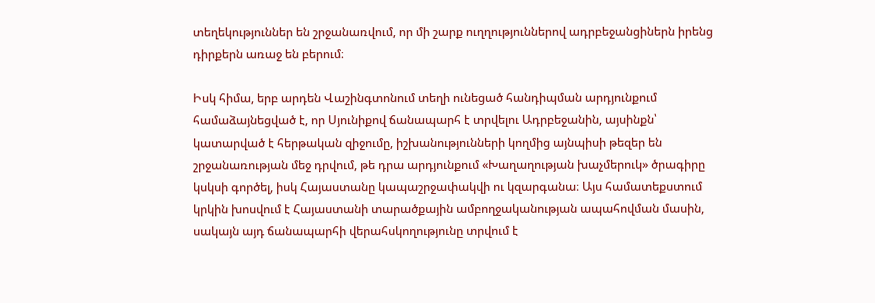տեղեկություններ են շրջանառվում, որ մի շարք ուղղություններով ադրբեջանցիներն իրենց դիրքերն առաջ են բերում։

Իսկ հիմա, երբ արդեն Վաշինգտոնում տեղի ունեցած հանդիպման արդյունքում համաձայնեցված է, որ Սյունիքով ճանապարհ է տրվելու Ադրբեջանին, այսինքն՝ կատարված է հերթական զիջումը, իշխանությունների կողմից այնպիսի թեզեր են շրջանառության մեջ դրվում, թե դրա արդյունքում «Խաղաղության խաչմերուկ» ծրագիրը կսկսի գործել, իսկ Հայաստանը կապաշրջափակվի ու կզարգանա։ Այս համատեքստում կրկին խոսվում է Հայաստանի տարածքային ամբողջականության ապահովման մասին, սակայն այդ ճանապարհի վերահսկողությունը տրվում է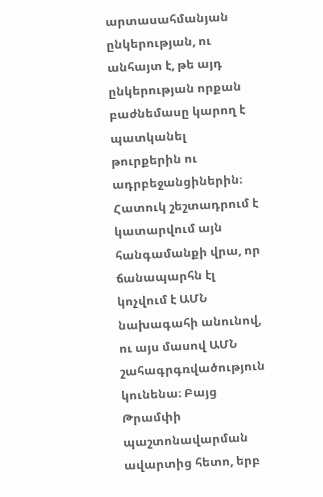արտասահմանյան ընկերության, ու անհայտ է, թե այդ ընկերության որքան բաժնեմասը կարող է պատկանել թուրքերին ու ադրբեջանցիներին։ Հատուկ շեշտադրում է կատարվում այն հանգամանքի վրա, որ ճանապարհն էլ կոչվում է ԱՄՆ նախագահի անունով, ու այս մասով ԱՄՆ շահագրգռվածություն կունենա։ Բայց Թրամփի պաշտոնավարման ավարտից հետո, երբ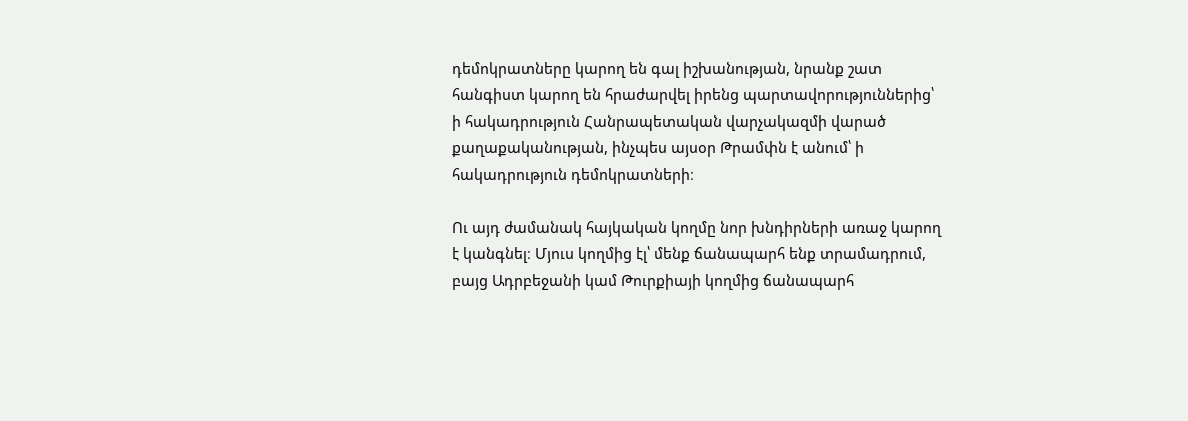դեմոկրատները կարող են գալ իշխանության, նրանք շատ հանգիստ կարող են հրաժարվել իրենց պարտավորություններից՝ ի հակադրություն Հանրապետական վարչակազմի վարած քաղաքականության, ինչպես այսօր Թրամփն է անում՝ ի հակադրություն դեմոկրատների։

Ու այդ ժամանակ հայկական կողմը նոր խնդիրների առաջ կարող է կանգնել։ Մյուս կողմից էլ՝ մենք ճանապարհ ենք տրամադրում, բայց Ադրբեջանի կամ Թուրքիայի կողմից ճանապարհ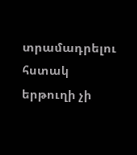տրամադրելու հստակ երթուղի չի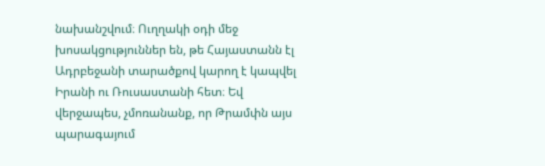նախանշվում։ Ուղղակի օդի մեջ խոսակցություններ են, թե Հայաստանն էլ Ադրբեջանի տարածքով կարող է կապվել Իրանի ու Ռուսաստանի հետ։ Եվ վերջապես, չմոռանանք, որ Թրամփն այս պարագայում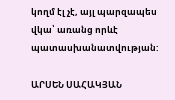կողմ էլ չէ, այլ պարզապես վկա՝ առանց որևէ պատասխանատվության:

ԱՐՍԵՆ ՍԱՀԱԿՅԱՆ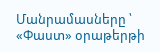Մանրամասները ՝ «Փաստ» օրաթերթի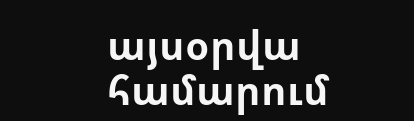այսօրվա համարում